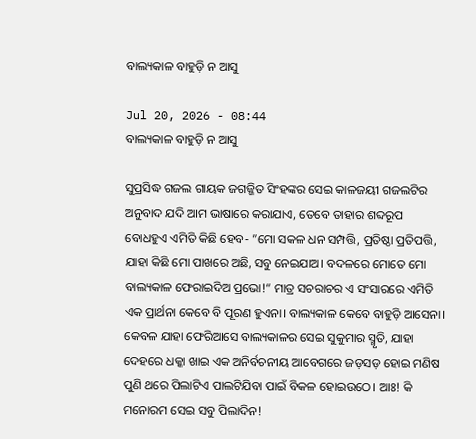ବାଲ୍ୟକାଳ ବାହୁଡ଼ି ନ ଆସୁ

Jul 20, 2026 - 08:44
ବାଲ୍ୟକାଳ ବାହୁଡ଼ି ନ ଆସୁ

ସୁପ୍ରସିଦ୍ଧ ଗଜଲ ଗାୟକ ଜଗଜ୍ଜିତ ସିଂହଙ୍କର ସେଇ କାଳଜୟୀ ଗଜଲଟିର ଅନୁବାଦ ଯଦି ଆମ ଭାଷାରେ କରାଯାଏ, ତେବେ ତାହାର ଶବ୍ଦରୂପ ବୋଧହୁଏ ଏମିତି କିଛି ହେବ- ”ମୋ ସକଳ ଧନ ସମ୍ପତ୍ତି, ପ୍ରତିଷ୍ଠା ପ୍ରତିପତ୍ତି, ଯାହା କିଛି ମୋ ପାଖରେ ଅଛି, ସବୁ ନେଇଯାଅ। ବଦଳରେ ମୋତେ ମୋ ବାଲ୍ୟକାଳ ଫେରାଇଦିଅ ପ୍ରଭୋ!“ ମାତ୍ର ସଚରାଚର ଏ ସଂସାରରେ ଏମିତି ଏକ ପ୍ରାର୍ଥନା କେବେ ବି ପୂରଣ ହୁଏନା। ବାଲ୍ୟକାଳ କେବେ ବାହୁଡ଼ି ଆସେନା। କେବଳ ଯାହା ଫେରିଆସେ ବାଲ୍ୟକାଳର ସେଇ ସୁକୁମାର ସ୍ମୃତି, ଯାହା ଦେହରେ ଧକ୍କା ଖାଇ ଏକ ଅନିର୍ବଚନୀୟ ଆବେଗରେ ଜଡ଼ସଡ଼ ହୋଇ ମଣିଷ ପୁଣି ଥରେ ପିଲାଟିଏ ପାଲଟିଯିବା ପାଇଁ ବିକଳ ହୋଇଉଠେ। ଆଃ! କି ମନୋରମ ସେଇ ସବୁ ପିଲାଦିନ!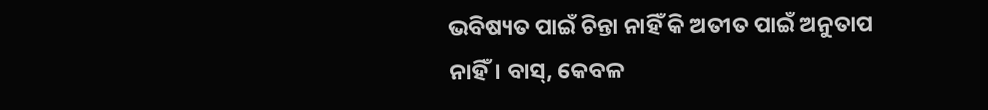ଭବିଷ୍ୟତ ପାଇଁ ଚିନ୍ତା ନାହିଁ କି ଅତୀତ ପାଇଁ ଅନୁତାପ ନାହିଁ। ବାସ୍‌, କେବଳ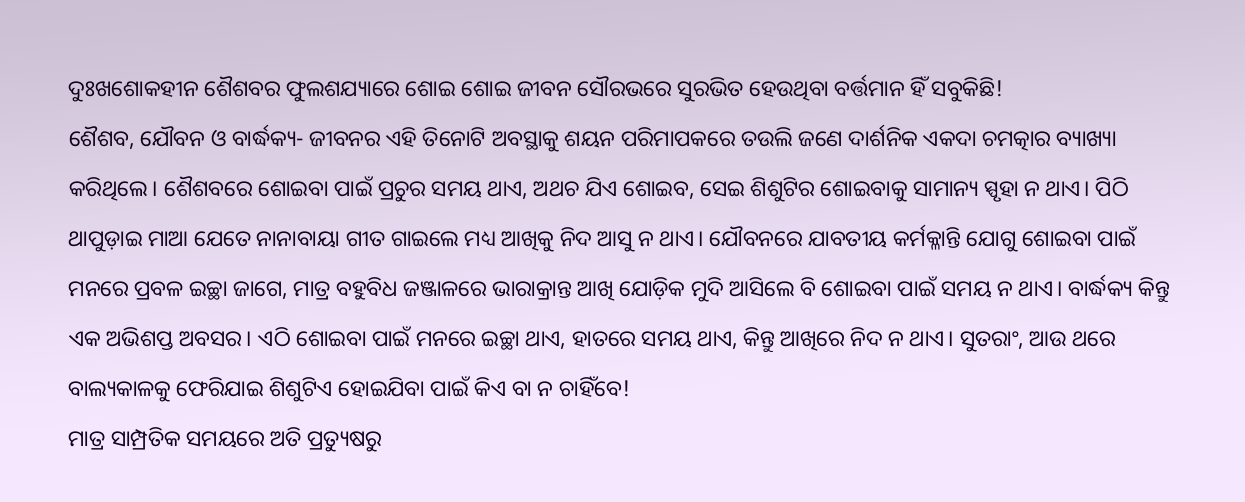ଦୁଃଖଶୋକହୀନ ଶୈଶବର ଫୁଲଶଯ୍ୟାରେ ଶୋଇ ଶୋଇ ଜୀବନ ସୌରଭରେ ସୁରଭିତ ହେଉଥିବା ବର୍ତ୍ତମାନ ହିଁ ସବୁକିଛି!
ଶୈଶବ, ଯୌବନ ଓ ବାର୍ଦ୍ଧକ୍ୟ- ଜୀବନର ଏହି ତିନୋଟି ଅବସ୍ଥାକୁ ଶୟନ ପରିମାପକରେ ତଉଲି ଜଣେ ଦାର୍ଶନିକ ଏକଦା ଚମତ୍କାର ବ୍ୟାଖ୍ୟା କରିଥିଲେ। ଶୈଶବରେ ଶୋଇବା ପାଇଁ ପ୍ରଚୁର ସମୟ ଥାଏ, ଅଥଚ ଯିଏ ଶୋଇବ, ସେଇ ଶିଶୁଟିର ଶୋଇବାକୁ ସାମାନ୍ୟ ସ୍ପୃହା ନ ଥାଏ। ପିଠି ଥାପୁଡ଼ାଇ ମାଆ ଯେତେ ନାନାବାୟା ଗୀତ ଗାଇଲେ ମଧ୍ୟ ଆଖିକୁ ନିଦ ଆସୁ ନ ଥାଏ। ଯୌବନରେ ଯାବତୀୟ କର୍ମକ୍ଳାନ୍ତି ଯୋଗୁ ଶୋଇବା ପାଇଁ ମନରେ ପ୍ରବଳ ଇଚ୍ଛା ଜାଗେ, ମାତ୍ର ବହୁବିଧ ଜଞ୍ଜାଳରେ ଭାରାକ୍ରାନ୍ତ ଆଖି ଯୋଡ଼ିକ ମୁଦି ଆସିଲେ ବି ଶୋଇବା ପାଇଁ ସମୟ ନ ଥାଏ। ବାର୍ଦ୍ଧକ୍ୟ କିନ୍ତୁ ଏକ ଅଭିଶପ୍ତ ଅବସର। ଏଠି ଶୋଇବା ପାଇଁ ମନରେ ଇଚ୍ଛା ଥାଏ, ହାତରେ ସମୟ ଥାଏ, କିନ୍ତୁ ଆଖିରେ ନିଦ ନ ଥାଏ। ସୁତରାଂ, ଆଉ ଥରେ ବାଲ୍ୟକାଳକୁ ଫେରିଯାଇ ଶିଶୁଟିଏ ହୋଇଯିବା ପାଇଁ କିଏ ବା ନ ଚାହିଁବେ!
ମାତ୍ର ସାମ୍ପ୍ରତିକ ସମୟରେ ଅତି ପ୍ରତ୍ୟୁଷରୁ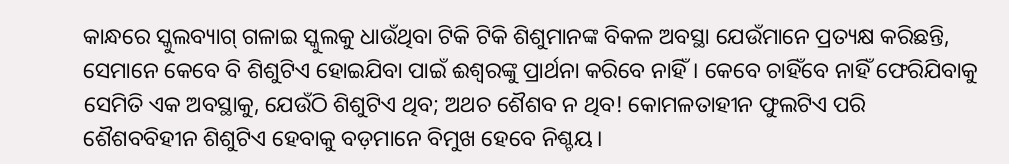କାନ୍ଧରେ ସ୍କୁଲବ୍ୟାଗ୍‌ ଗଳାଇ ସ୍କୁଲକୁ ଧାଉଁଥିବା ଟିକି ଟିକି ଶିଶୁମାନଙ୍କ ବିକଳ ଅବସ୍ଥା ଯେଉଁମାନେ ପ୍ରତ୍ୟକ୍ଷ କରିଛନ୍ତି, ସେମାନେ କେବେ ବି ଶିଶୁଟିଏ ହୋଇଯିବା ପାଇଁ ଈଶ୍ୱରଙ୍କୁ ପ୍ରାର୍ଥନା କରିବେ ନାହିଁ। କେବେ ଚାହିଁବେ ନାହିଁ ଫେରିଯିବାକୁ ସେମିତି ଏକ ଅବସ୍ଥାକୁ, ଯେଉଁଠି ଶିଶୁଟିଏ ଥିବ; ଅଥଚ ଶୈଶବ ନ ଥିବ! କୋମଳତାହୀନ ଫୁଲଟିଏ ପରି ଶୈଶବବିହୀନ ଶିଶୁଟିଏ ହେବାକୁ ବଡ଼ମାନେ ବିମୁଖ ହେବେ ନିଶ୍ଚୟ।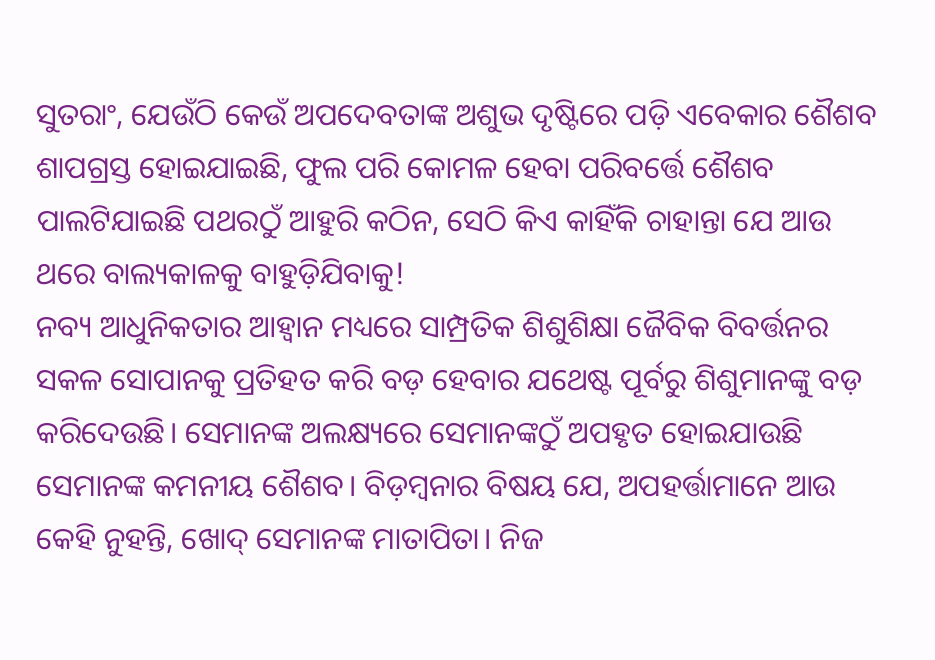ସୁତରାଂ, ଯେଉଁଠି କେଉଁ ଅପଦେବତାଙ୍କ ଅଶୁଭ ଦୃଷ୍ଟିରେ ପଡ଼ି ଏବେକାର ଶୈଶବ ଶାପଗ୍ରସ୍ତ ହୋଇଯାଇଛି, ଫୁଲ ପରି କୋମଳ ହେବା ପରିବର୍ତ୍ତେ ଶୈଶବ ପାଲଟିଯାଇଛି ପଥରଠୁଁ ଆହୁରି କଠିନ, ସେଠି କିଏ କାହିଁକି ଚାହାନ୍ତା ଯେ ଆଉ ଥରେ ବାଲ୍ୟକାଳକୁ ବାହୁଡ଼ିଯିବାକୁ!
ନବ୍ୟ ଆଧୁନିକତାର ଆହ୍ବାନ ମଧ୍ୟରେ ସାମ୍ପ୍ରତିକ ଶିଶୁଶିକ୍ଷା ଜୈବିକ ବିବର୍ତ୍ତନର ସକଳ ସୋପାନକୁ ପ୍ରତିହତ କରି ବଡ଼ ହେବାର ଯଥେଷ୍ଟ ପୂର୍ବରୁ ଶିଶୁମାନଙ୍କୁ ବଡ଼ କରିଦେଉଛି। ସେମାନଙ୍କ ଅଲକ୍ଷ୍ୟରେ ସେମାନଙ୍କଠୁଁ ଅପହୃତ ହୋଇଯାଉଛି ସେମାନଙ୍କ କମନୀୟ ଶୈଶବ। ବିଡ଼ମ୍ବନାର ବିଷୟ ଯେ, ଅପହର୍ତ୍ତାମାନେ ଆଉ କେହି ନୁହନ୍ତି, ଖୋଦ୍‌ ସେମାନଙ୍କ ମାତାପିତା। ନିଜ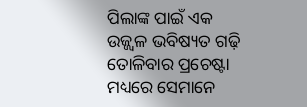ପିଲାଙ୍କ ପାଇଁ ଏକ ଉଜ୍ଜ୍ୱଳ ଭବିଷ୍ୟତ ଗଢ଼ି ତୋଳିବାର ପ୍ରଚେଷ୍ଟା ମଧ୍ୟରେ ସେମାନେ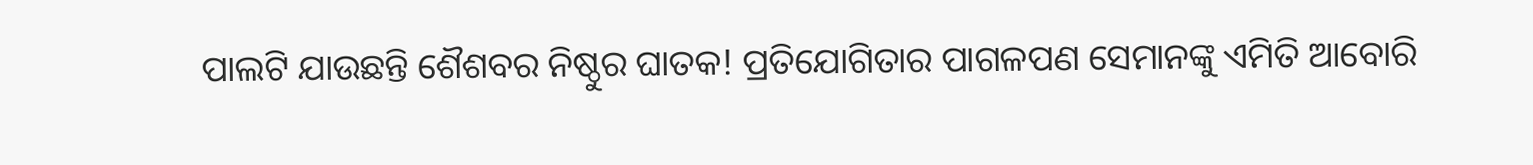ପାଲଟି ଯାଉଛନ୍ତି ଶୈଶବର ନିଷ୍ଠୁର ଘାତକ! ପ୍ରତିଯୋଗିତାର ପାଗଳପଣ ସେମାନଙ୍କୁ ଏମିତି ଆବୋରି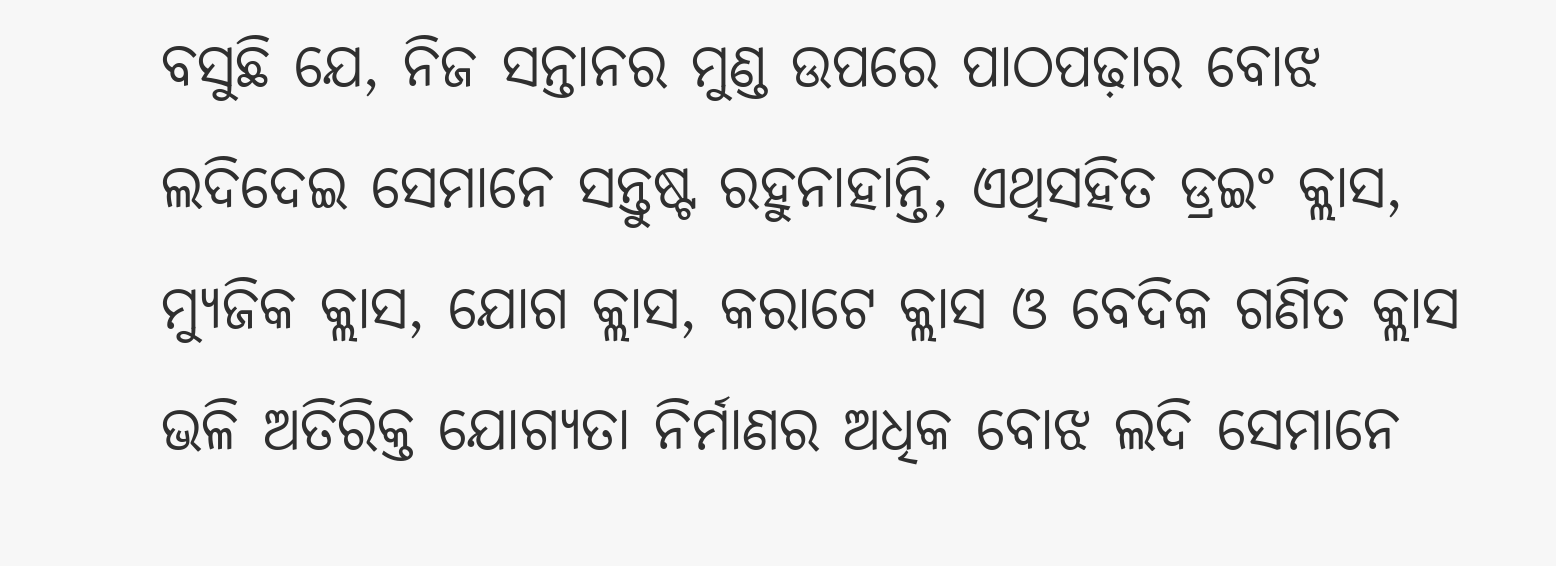ବସୁଛି ଯେ, ନିଜ ସନ୍ତାନର ମୁଣ୍ଡ ଉପରେ ପାଠପଢ଼ାର ବୋଝ ଲଦିଦେଇ ସେମାନେ ସନ୍ତୁଷ୍ଟ ରହୁନାହାନ୍ତି, ଏଥିସହିତ ଡ୍ରଇଂ କ୍ଲାସ, ମ୍ୟୁଜିକ କ୍ଲାସ, ଯୋଗ କ୍ଲାସ, କରାଟେ କ୍ଲାସ ଓ ବେଦିକ ଗଣିତ କ୍ଲାସ ଭଳି ଅତିରିକ୍ତ ଯୋଗ୍ୟତା ନିର୍ମାଣର ଅଧିକ ବୋଝ ଲଦି ସେମାନେ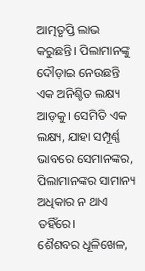ଆତ୍ମତୃପ୍ତି ଲାଭ କରୁଛନ୍ତି। ପିଲାମାନଙ୍କୁ ଦୌଡ଼ାଇ ନେଉଛନ୍ତି ଏକ ଅନିଶ୍ଚିତ ଲକ୍ଷ୍ୟ ଆଡ଼କୁ। ସେମିତି ଏକ ଲକ୍ଷ୍ୟ, ଯାହା ସମ୍ପୂର୍ଣ୍ଣ ଭାବରେ ସେମାନଙ୍କର, ପିଲାମାନଙ୍କର ସାମାନ୍ୟ ଅଧିକାର ନ ଥାଏ ତହିଁରେ।
ଶୈଶବର ଧୂଳିଖେଳ,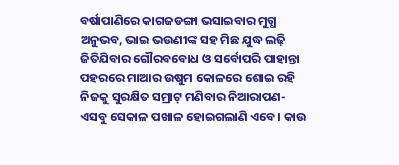ବର୍ଷାପାଣିରେ କାଗଜଡଙ୍ଗା ଭସାଇବାର ମୁଗ୍ଧ ଅନୁଭବ, ଭାଇ ଭଉଣୀଙ୍କ ସହ ମିଛ ଯୁଦ୍ଧ ଲଢ଼ି ଜିତିଯିବାର ଗୌରବବୋଧ ଓ ସର୍ବୋପରି ପାହାନ୍ତା ପହରରେ ମାଆର ଉଷୁମ କୋଳରେ ଶୋଇ ରହି ନିଜକୁ ସୁରକ୍ଷିତ ସମ୍ରାଟ୍‌ ମଣିବାର ନିଆରାପଣ- ଏସବୁ ସେକାଳ ପଖାଳ ହୋଇଗଲାଣି ଏବେ। କାଉ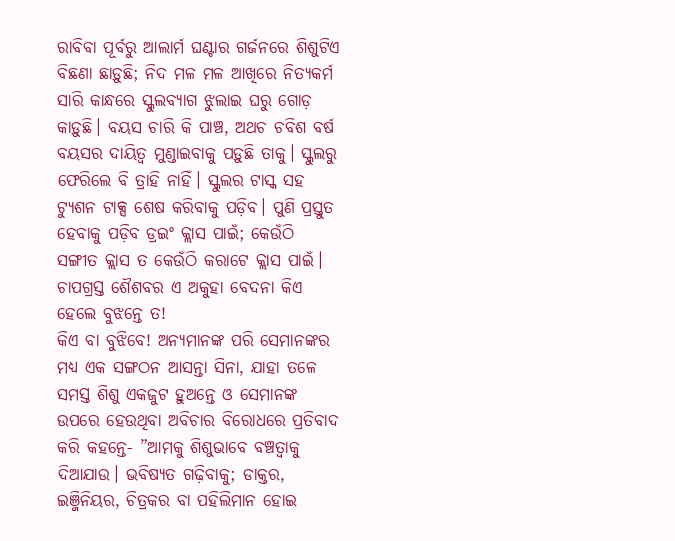ରାବିବା ପୂର୍ବରୁ ଆଲାର୍ମ ଘଣ୍ଟାର ଗର୍ଜନରେ ଶିଶୁଟିଏ ବିଛଣା ଛାଡ଼ୁଛି; ନିଦ ମଳ ମଳ ଆଖିରେ ନିତ୍ୟକର୍ମ ସାରି କାନ୍ଧରେ ସ୍କୁଲବ୍ୟାଗ ଝୁଲାଇ ଘରୁ ଗୋଡ଼ କାଡ଼ୁଛି। ବୟସ ଚାରି କି ପାଞ୍ଚ, ଅଥଚ ଚବିଶ ବର୍ଷ ବୟସର ଦାୟିତ୍ୱ ମୁଣ୍ଡାଇବାକୁ ପଡ଼ୁଛି ତାକୁ। ସ୍କୁଲରୁ ଫେରିଲେ ବି ତ୍ରାହି ନାହିଁ। ସ୍କୁଲର ଟାସ୍କ ସହ ଟ୍ୟୁଶନ ଟାକ୍ସ ଶେଷ କରିବାକୁ ପଡ଼ିବ। ପୁଣି ପ୍ରସ୍ତୁତ ହେବାକୁ ପଡ଼ିବ ଡ୍ରଇଂ କ୍ଲାସ ପାଇଁ; କେଉଁଠି ସଙ୍ଗୀତ କ୍ଲାସ ତ କେଉଁଠି କରାଟେ କ୍ଲାସ ପାଇଁ। ଚାପଗ୍ରସ୍ତ ଶୈଶବର ଏ ଅକୁହା ବେଦନା କିଏ ହେଲେ ବୁଝନ୍ତେ ତ!
କିଏ ବା ବୁଝିବେ! ଅନ୍ୟମାନଙ୍କ ପରି ସେମାନଙ୍କର ମଧ୍ୟ ଏକ ସଙ୍ଗଠନ ଆସନ୍ତା ସିନା, ଯାହା ତଳେ ସମସ୍ତ ଶିଶୁ ଏକଜୁଟ ହୁଅନ୍ତେ ଓ ସେମାନଙ୍କ ଉପରେ ହେଉଥିବା ଅବିଚାର ବିରୋଧରେ ପ୍ରତିବାଦ କରି କହନ୍ତେ- ”ଆମକୁ ଶିଶୁଭାବେ ବଞ୍ଚତ୍ବାକୁ ଦିଆଯାଉ। ଭବିଷ୍ୟତ ଗଢ଼ିବାକୁ; ଡାକ୍ତର, ଇଞ୍ଜିନିୟର, ଚିତ୍ରକର ବା ପହିଲିମାନ ହୋଇ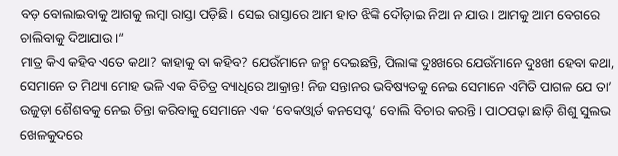ବଡ଼ ବୋଲାଇବାକୁ ଆଗକୁ ଲମ୍ବା ରାସ୍ତା ପଡ଼ିଛି। ସେଇ ରାସ୍ତାରେ ଆମ ହାତ ଝିଙ୍କି ଦୌଡ଼ାଇ ନିଆ ନ ଯାଉ। ଆମକୁ ଆମ ବେଗରେ ଚାଲିବାକୁ ଦିଆଯାଉ।“
ମାତ୍ର କିଏ କହିବ ଏତେ କଥା? କାହାକୁ ବା କହିବ? ଯେଉଁମାନେ ଜନ୍ମ ଦେଇଛନ୍ତି, ପିଲାଙ୍କ ଦୁଃଖରେ ଯେଉଁମାନେ ଦୁଃଖୀ ହେବା କଥା, ସେମାନେ ତ ମିଥ୍ୟା ମୋହ ଭଳି ଏକ ବିଚିତ୍ର ବ୍ୟାଧିରେ ଆକ୍ରାନ୍ତ! ନିଜ ସନ୍ତାନର ଭବିଷ୍ୟତକୁ ନେଇ ସେମାନେ ଏମିତି ପାଗଳ ଯେ ତା’ ଉଜୁଡ଼ା ଶୈଶବକୁ ନେଇ ଚିନ୍ତା କରିବାକୁ ସେମାନେ ଏକ ‘ବେକଓ୍ବାର୍ଡ କନସେପ୍ଟ’ ବୋଲି ବିଚାର କରନ୍ତି। ପାଠପଢ଼ା ଛାଡ଼ି ଶିଶୁ ସୁଲଭ ଖେଳକୁଦରେ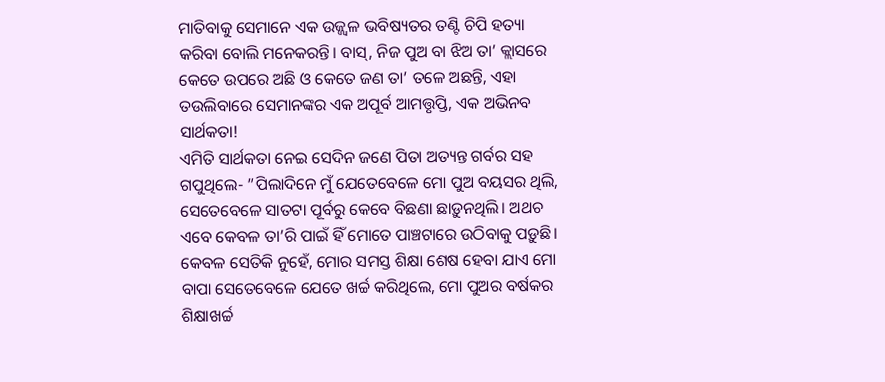ମାତିବାକୁ ସେମାନେ ଏକ ଉଜ୍ଜ୍ୱଳ ଭବିଷ୍ୟତର ତଣ୍ଟି ଚିପି ହତ୍ୟା କରିବା ବୋଲି ମନେକରନ୍ତି। ବାସ୍‌, ନିଜ ପୁଅ ବା ଝିଅ ତା’ କ୍ଲାସରେ କେତେ ଉପରେ ଅଛି ଓ କେତେ ଜଣ ତା’ ତଳେ ଅଛନ୍ତି, ଏହା ତଉଲିବାରେ ସେମାନଙ୍କର ଏକ ଅପୂର୍ବ ଆମତ୍ତୃପ୍ତି, ଏକ ଅଭିନବ ସାର୍ଥକତା!
ଏମିତି ସାର୍ଥକତା ନେଇ ସେଦିନ ଜଣେ ପିତା ଅତ୍ୟନ୍ତ ଗର୍ବର ସହ ଗପୁଥିଲେ- ”ପିଲାଦିନେ ମୁଁ ଯେତେବେଳେ ମୋ ପୁଅ ବୟସର ଥିଲି, ସେତେବେଳେ ସାତଟା ପୂର୍ବରୁ କେବେ ବିଛଣା ଛାଡ଼ୁନଥିଲି। ଅଥଚ ଏବେ କେବଳ ତା’ରି ପାଇଁ ହିଁ ମୋତେ ପାଞ୍ଚଟାରେ ଉଠିବାକୁ ପଡ଼ୁଛି। କେବଳ ସେତିକି ନୁହେଁ, ମୋର ସମସ୍ତ ଶିକ୍ଷା ଶେଷ ହେବା ଯାଏ ମୋ ବାପା ସେତେବେଳେ ଯେତେ ଖର୍ଚ୍ଚ କରିଥିଲେ, ମୋ ପୁଅର ବର୍ଷକର ଶିକ୍ଷାଖର୍ଚ୍ଚ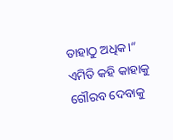ତାହାଠୁ ଅଧିକ।“ ଏମିତି କହି କାହାକୁ ଗୌରବ ଦେବାକୁ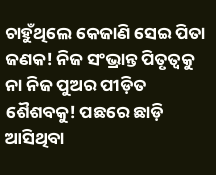ଚାହୁଁଥିଲେ କେଜାଣି ସେଇ ପିତା ଜଣକ! ନିଜ ସଂଭ୍ରାନ୍ତ ପିତୃତ୍ୱକୁ ନା ନିଜ ପୁଅର ପୀଡ଼ିତ ଶୈଶବକୁ! ପଛରେ ଛାଡ଼ି ଆସିଥିବା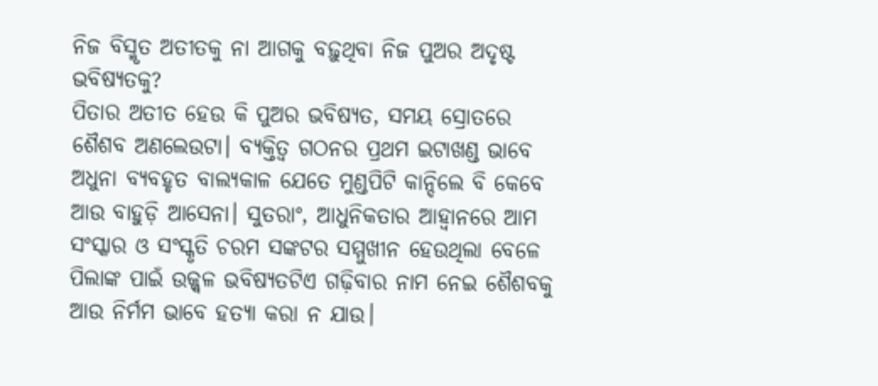ନିଜ ବିସ୍ମୃତ ଅତୀତକୁ ନା ଆଗକୁ ବଢ଼ୁଥିବା ନିଜ ପୁଅର ଅଦୃଷ୍ଟ ଭବିଷ୍ୟତକୁ?
ପିତାର ଅତୀତ ହେଉ କି ପୁଅର ଭବିଷ୍ୟତ, ସମୟ ସ୍ରୋତରେ ଶୈଶବ ଅଣଲେଉଟା। ବ୍ୟକ୍ତିତ୍ୱ ଗଠନର ପ୍ରଥମ ଇଟାଖଣ୍ଡ ଭାବେ ଅଧୁନା ବ୍ୟବହୃତ ବାଲ୍ୟକାଳ ଯେତେ ମୁଣ୍ଡପିଟି କାନ୍ଦିଲେ ବି କେବେ ଆଉ ବାହୁଡ଼ି ଆସେନା। ସୁତରାଂ, ଆଧୁନିକତାର ଆହ୍ବାନରେ ଆମ ସଂସ୍କାର ଓ ସଂସ୍କୃତି ଚରମ ସଙ୍କଟର ସମ୍ମୁଖୀନ ହେଉଥିଲା ବେଳେ ପିଲାଙ୍କ ପାଇଁ ଉଜ୍ଜ୍ୱଳ ଭବିଷ୍ୟତଟିଏ ଗଢ଼ିବାର ନାମ ନେଇ ଶୈଶବକୁ ଆଉ ନିର୍ମମ ଭାବେ ହତ୍ୟା କରା ନ ଯାଉ।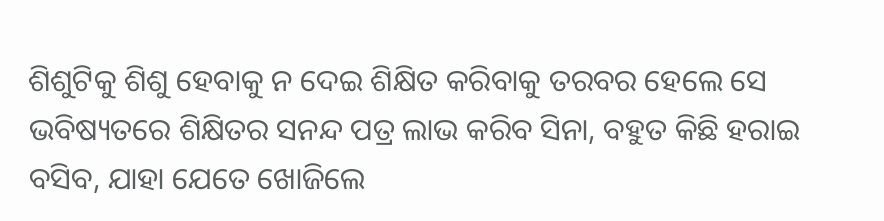ଶିଶୁଟିକୁ ଶିଶୁ ହେବାକୁ ନ ଦେଇ ଶିକ୍ଷିତ କରିବାକୁ ତରବର ହେଲେ ସେ ଭବିଷ୍ୟତରେ ଶିକ୍ଷିତର ସନନ୍ଦ ପତ୍ର ଲାଭ କରିବ ସିନା, ବହୁତ କିଛି ହରାଇ ବସିବ, ଯାହା ଯେତେ ଖୋଜିଲେ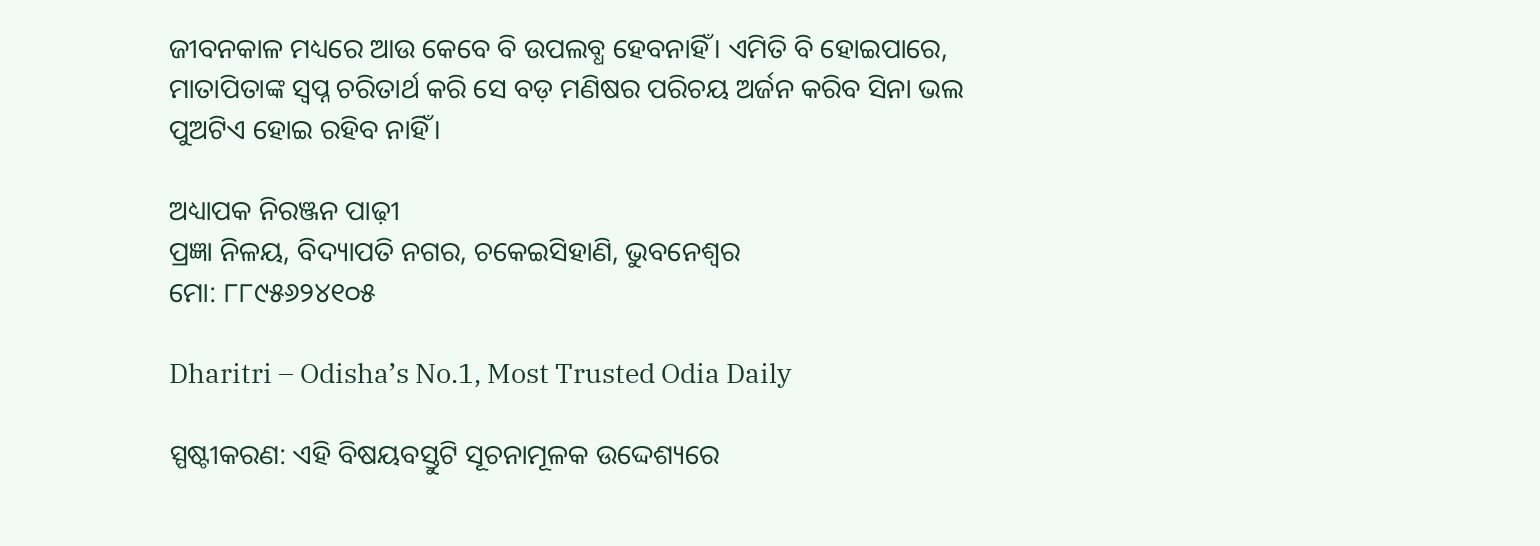ଜୀବନକାଳ ମଧ୍ୟରେ ଆଉ କେବେ ବି ଉପଲବ୍ଧ ହେବନାହିଁ। ଏମିତି ବି ହୋଇପାରେ, ମାତାପିତାଙ୍କ ସ୍ବପ୍ନ ଚରିତାର୍ଥ କରି ସେ ବଡ଼ ମଣିଷର ପରିଚୟ ଅର୍ଜନ କରିବ ସିନା ଭଲ ପୁଅଟିଏ ହୋଇ ରହିବ ନାହିଁ।

ଅଧ୍ୟାପକ ନିରଞ୍ଜନ ପାଢ଼ୀ
ପ୍ରଜ୍ଞା ନିଳୟ, ବିଦ୍ୟାପତି ନଗର, ଚକେଇସିହାଣି, ଭୁବନେଶ୍ୱର
ମୋ: ୮୮୯୫୬୨୪୧୦୫

Dharitri – Odisha’s No.1, Most Trusted Odia Daily

ସ୍ପଷ୍ଟୀକରଣ: ଏହି ବିଷୟବସ୍ତୁଟି ସୂଚନାମୂଳକ ଉଦ୍ଦେଶ୍ୟରେ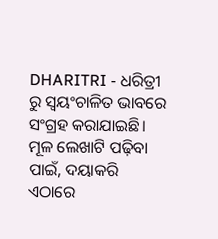DHARITRI - ଧରିତ୍ରୀ ରୁ ସ୍ୱୟଂଚାଳିତ ଭାବରେ ସଂଗ୍ରହ କରାଯାଇଛି। ମୂଳ ଲେଖାଟି ପଢ଼ିବା ପାଇଁ, ଦୟାକରି ଏଠାରେ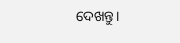ଦେଖନ୍ତୁ।